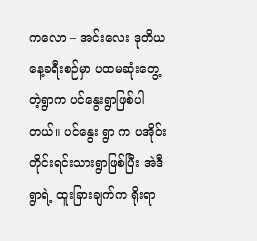ကလော – အင်းလေး ဒုတိယနေ့ခရီးစဉ်မှာ ပထမဆုံးတွေ့တဲ့ရွာက ပင်နွေးရွာဖြစ်ပါတယ်။ ပင်နွေး ရွာ က ပအိုဝ်းတိုင်းရင်းသားရွာဖြစ်ပြီး အဲဒီရွာရဲ့ ထူးခြားချက်က ရိုးရာ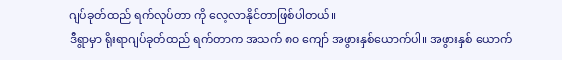ဂျပ်ခုတ်ထည် ရက်လုပ်တာ ကို လေ့လာနိုင်တာဖြစ်ပါတယ်။
ဒီရွာမှာ ရိုးရာဂျပ်ခုတ်ထည် ရက်တာက အသက် ၈၀ ကျော် အဖွားနှစ်ယောက်ပါ။ အဖွားနှစ် ယောက်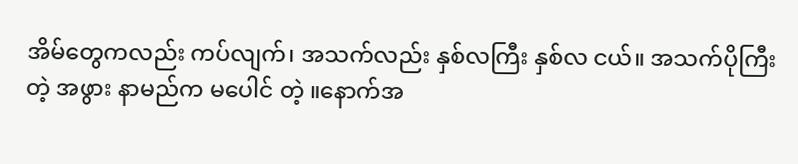အိမ်တွေကလည်း ကပ်လျက်၊ အသက်လည်း နှစ်လကြီး နှစ်လ ငယ်။ အသက်ပိုကြီးတဲ့ အဖွား နာမည်က မပေါင် တဲ့ ။နောက်အ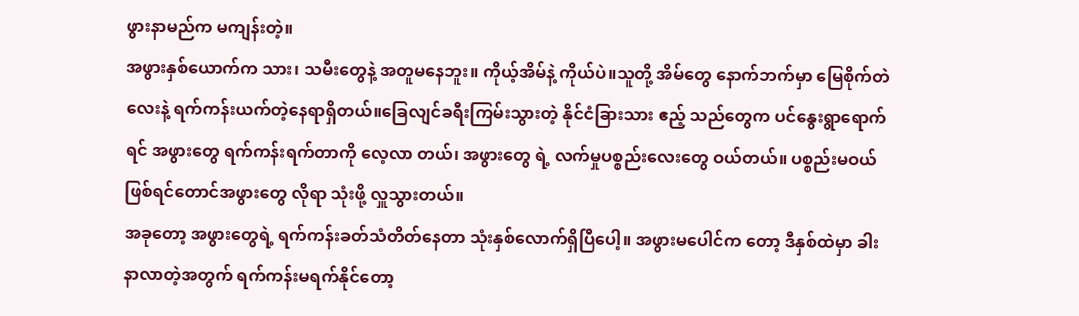ဖွားနာမည်က မကျန်းတဲ့။
အဖွားနှစ်ယောက်က သား၊ သမီးတွေနဲ့ အတူမနေဘူး။ ကိုယ့်အိမ်နဲ့ ကိုယ်ပဲ။သူတို့ အိမ်တွေ နောက်ဘက်မှာ မြေစိုက်တဲလေးနဲ့ ရက်ကန်းယက်တဲ့နေရာရှိတယ်။ခြေလျင်ခရီးကြမ်းသွားတဲ့ နိုင်ငံခြားသား ဧည့် သည်တွေက ပင်နွေးရွာရောက်ရင် အဖွားတွေ ရက်ကန်းရက်တာကို လေ့လာ တယ်၊ အဖွားတွေ ရဲ့ လက်မှုပစ္စည်းလေးတွေ ဝယ်တယ်။ ပစ္စည်းမဝယ်ဖြစ်ရင်တောင်အဖွားတွေ လိုရာ သုံးဖို့ လှူသွားတယ်။
အခုတော့ အဖွားတွေရဲ့ ရက်ကန်းခတ်သံတိတ်နေတာ သုံးနှစ်လောက်ရှိပြီပေါ့။ အဖွားမပေါင်က တော့ ဒီနှစ်ထဲမှာ ခါးနာလာတဲ့အတွက် ရက်ကန်းမရက်နိုင်တော့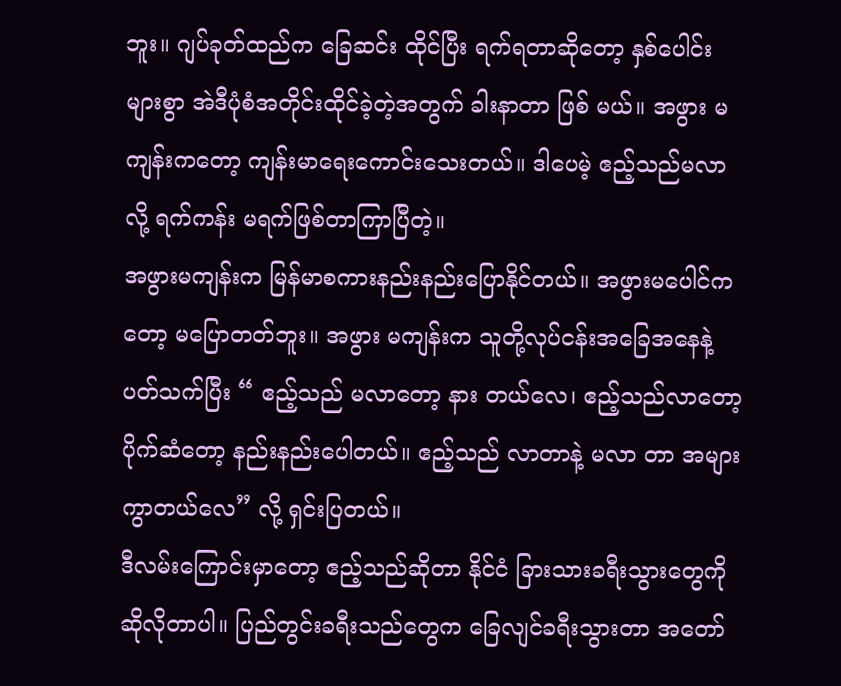ဘူး။ ဂျပ်ခုတ်ထည်က ခြေဆင်း ထိုင်ပြီး ရက်ရတာဆိုတော့ နှစ်ပေါင်းများစွာ အဲဒီပုံစံအတိုင်းထိုင်ခဲ့တဲ့အတွက် ခါးနာတာ ဖြစ် မယ်။ အဖွား မကျန်းကတော့ ကျန်းမာရေးကောင်းသေးတယ်။ ဒါပေမဲ့ ဧည့်သည်မလာလို့ ရက်ကန်း မရက်ဖြစ်တာကြာပြီတဲ့။
အဖွားမကျန်းက မြန်မာစကားနည်းနည်းပြောနိုင်တယ်။ အဖွားမပေါင်ကတော့ မပြောတတ်ဘူး။ အဖွား မကျန်းက သူတို့လုပ်ငန်းအခြေအနေနဲ့ ပတ်သက်ပြီး “ ဧည့်သည် မလာတော့ နား တယ်လေ၊ ဧည့်သည်လာတော့ ပိုက်ဆံတော့ နည်းနည်းပေါတယ်။ ဧည့်သည် လာတာနဲ့ မလာ တာ အများကွာတယ်လေ” လို့ ရှင်းပြတယ်။
ဒီလမ်းကြောင်းမှာတော့ ဧည့်သည်ဆိုတာ နိုင်ငံ ခြားသားခရီးသွားတွေကို ဆိုလိုတာပါ။ ပြည်တွင်းခရီးသည်တွေက ခြေလျင်ခရီးသွားတာ အတော်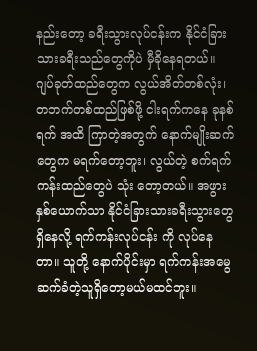နည်းတော့ ခရီးသွားလုပ်ငန်းက နိုင်ငံခြားသားခရီးသည်တွေကိုပဲ မှီခိုနေရတယ်။
ဂျပ်ခုတ်ထည်တွေက လွယ်အိတ်တစ်လုံး၊ တဘက်တစ်ထည်ဖြစ်ဖို့ ငါးရက်ကနေ ခုနစ်ရက် အထိ ကြာတဲ့အတွက် နောက်မျိုးဆက်တွေက မရက်တော့ဘူး၊ လွယ်တဲ့ စက်ရက်ကန်းထည်တွေပဲ သုံး တော့တယ်။ အဖွားနှစ်ယောက်သာ နိုင်ငံခြားသားခရီးသွားတွေရှိနေလို့ ရက်ကန်းလုပ်ငန်း ကို လုပ်နေတာ။ သူတို့ နောက်ပိုင်းမှာ ရက်ကန်းအမွေ ဆက်ခံတဲ့သူရှိတော့မယ်မထင်ဘူး။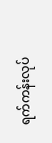ရက်ကန်းလုပ်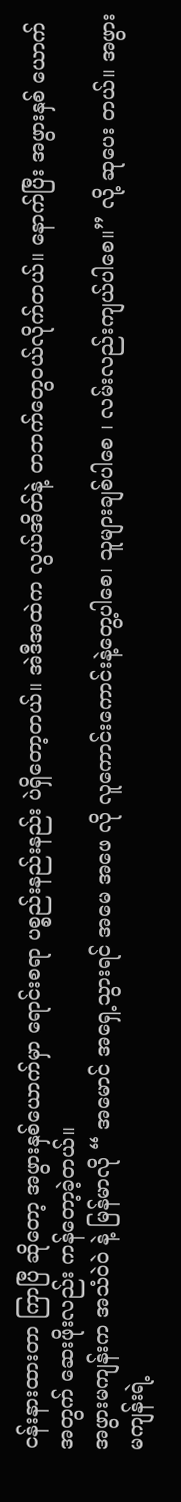ငန်းနားထားတာ ကြာပြီ ဆိုတော့ အဖွားနှစ်ယောက်မှာ ရောင်းစရာ ပစ္စည်းနည်းနည်း ပဲရှိတော့တယ်။ အဲဒီအထဲက လွယ်အိတ်နဲ့ တဘက်တွေဝယ်လိုက်တယ်။ နောက်ပြီး အဖွားနှစ် ယောက်အတွက် ဆေးဖိုးလည်း ကန်တော့ခဲ့တယ်။
အဖွားမကျန်းက အသံဝဲ၀ဲ နဲ့ မြန်မာလို “ အမောင် အရှေ့သွားရင် အမေ အဖေ လို လူကောင်းကောင်းနဲ့တွေ့ပါစေ၊ သူများချစ်ပါစေ ၊ လမ်းလည်းကျယ်ပါစေ။” လို့ ဆုပေး တယ်။ အဖွားမကျန်းရဲ့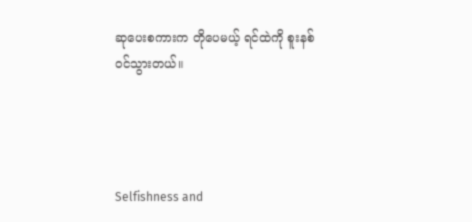ဆုပေးစကားက တိုပေမယ့် ရင်ထဲကို စူးနစ်ဝင်သွားတယ်။




Selfishness and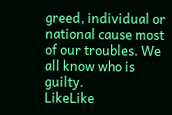greed, individual or national cause most of our troubles. We all know who is guilty.
LikeLike